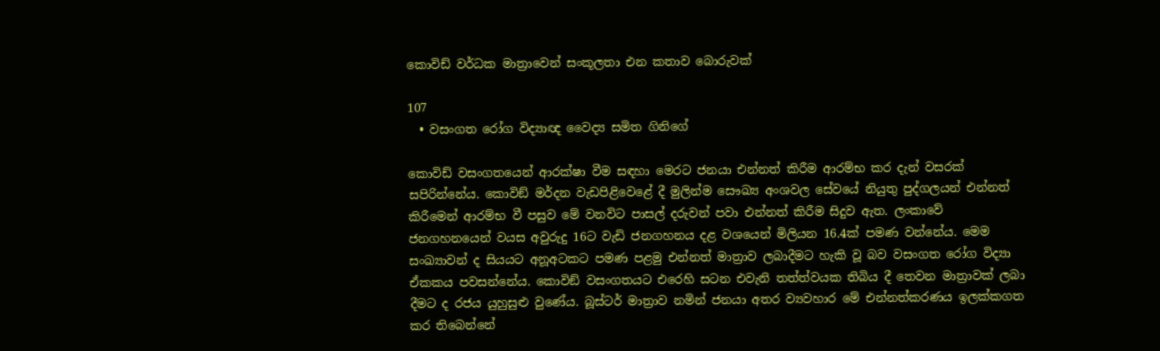කොවිඩ් වර්ධක මාත්‍රාවෙන් සංකූලතා එන කතාව බොරුවක්

107
  • වසංගත රෝග විද්‍යාඥ වෛද්‍ය සමිත ගිනිගේ

කොවිඩ් වසංගතයෙන් ආරක්ෂා වීම සඳහා මෙරට ජනයා එන්නත් කිරීම ආරම්භ කර දැන් වසරක් සපිරින්නේය. කොවිඞ් මර්දන වැඩපිළිවෙළේ දී මුලින්ම සෞඛ්‍ය අංශවල සේවයේ නියුතු පුද්ගලයන් එන්නත් කිරීමෙන් ආරම්භ වී පසුව මේ වනවිට පාසල් දරුවන් පවා එන්නත් කිරීම සිදුව ඇත. ලංකාවේ ජනගහනයෙන් වයස අවුරුදු 16ට වැඩි ජනගහනය දළ වශයෙන් මිලියන 16.4ක් පමණ වන්නේය. මෙම සංඛ්‍යාවන් ද සියයට අනූඅටකට පමණ පළමු එන්නත් මාත්‍රාව ලබාදීමට හැකි වූ බව වසංගත රෝග විද්‍යා ඒකකය පවසන්නේය. කොවිඞ් වසංගතයට එරෙහි සටන එවැනි තත්ත්වයක තිබිය දී තෙවන මාත්‍රාවක් ලබා දීමට ද රජය යුහුසුළු වුණේය. බූස්ටර් මාත්‍රාව නමින් ජනයා අතර ව්‍යවහාර මේ එන්නත්කරණය ඉලක්කගත කර තිබෙන්නේ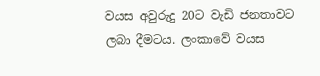වයස අවුරුදු 20ට වැඩි ජනතාවට ලබා දීමටය. ලංකාවේ වයස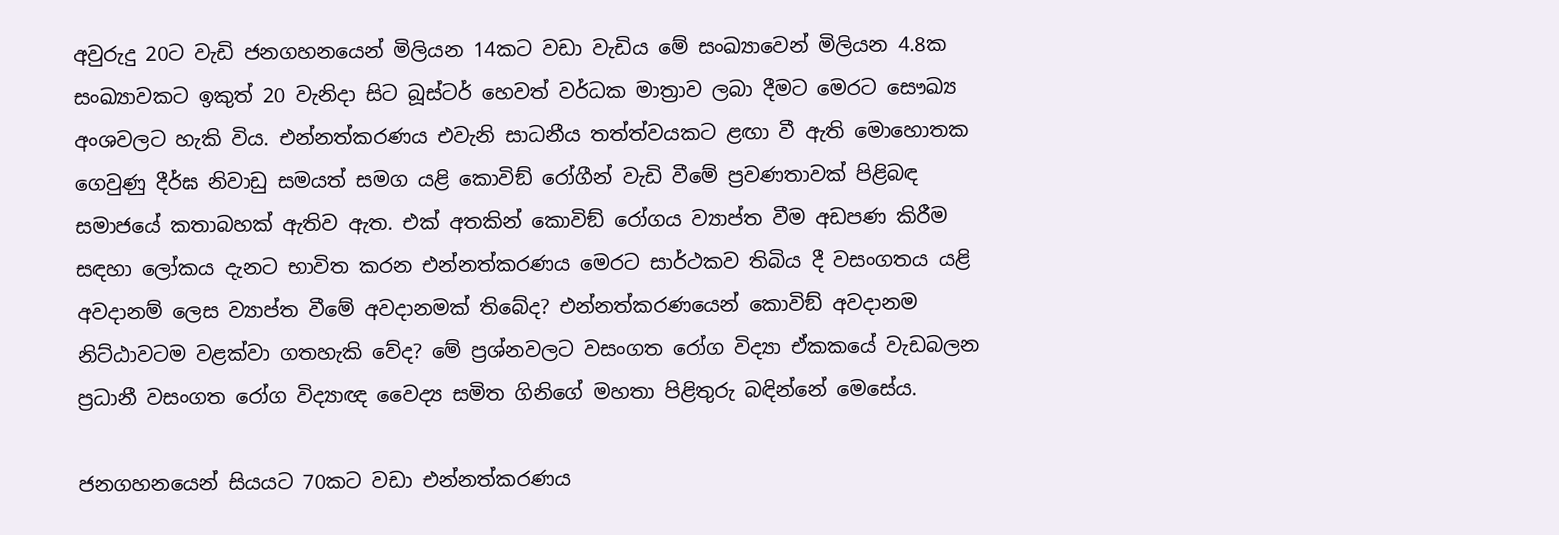අවුරුදු 20ට වැඩි ජනගහනයෙන් මිලියන 14කට වඩා වැඩිය මේ සංඛ්‍යාවෙන් මිලියන 4.8ක සංඛ්‍යාවකට ඉකුත් 20 වැනිදා සිට බූස්ටර් හෙවත් වර්ධක මාත්‍රාව ලබා දීමට මෙරට සෞඛ්‍ය අංශවලට හැකි විය. එන්නත්කරණය එවැනි සාධනීය තත්ත්වයකට ළඟා වී ඇති මොහොතක ගෙවුණු දීර්ඝ නිවාඩු සමයත් සමග යළි කොවිඞ් රෝගීන් වැඩි වීමේ ප්‍රවණතාවක් පිළිබඳ සමාජයේ කතාබහක් ඇතිව ඇත. එක් අතකින් කොවිඞ් රෝගය ව්‍යාප්ත වීම අඩපණ කිරීම සඳහා ලෝකය දැනට භාවිත කරන එන්නත්කරණය මෙරට සාර්ථකව තිබිය දී වසංගතය යළි අවදානම් ලෙස ව්‍යාප්ත වීමේ අවදානමක් තිබේද? එන්නත්කරණයෙන් කොවිඞ් අවදානම නිට්ඨාවටම වළක්වා ගතහැකි වේද? මේ ප්‍රශ්නවලට වසංගත රෝග විද්‍යා ඒකකයේ වැඩබලන ප්‍රධානී වසංගත රෝග විද්‍යාඥ වෛද්‍ය සමිත ගිනිගේ මහතා පිළිතුරු බඳින්නේ මෙසේය.

ජනගහනයෙන් සියයට 70කට වඩා එන්නත්කරණය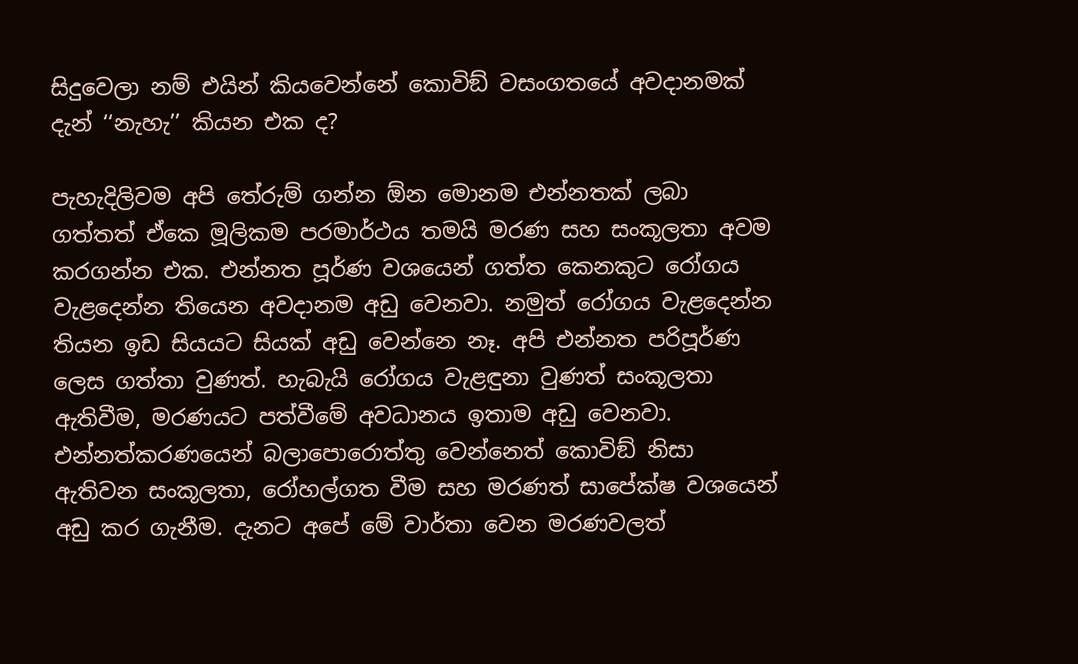සිදුවෙලා නම් එයින් කියවෙන්නේ කොවිඞ් වසංගතයේ අවදානමක් දැන් ‘‘නැහැ’’ කියන එක ද?

පැහැදිලිවම අපි තේරුම් ගන්න ඕන මොනම එන්නතක් ලබා ගත්තත් ඒකෙ මූලිකම පරමාර්ථය තමයි මරණ සහ සංකූලතා අවම කරගන්න එක. එන්නත පූර්ණ වශයෙන් ගත්ත කෙනකුට රෝගය වැළදෙන්න තියෙන අවදානම අඩු වෙනවා. නමුත් රෝගය වැළදෙන්න තියන ඉඩ සියයට සියක් අඩු වෙන්නෙ නෑ. අපි එන්නත පරිපූර්ණ ලෙස ගත්තා වුණත්. හැබැයි රෝගය වැළඳුනා වුණත් සංකූලතා ඇතිවීම, මරණයට පත්වීමේ අවධානය ඉතාම අඩු වෙනවා. එන්නත්කරණයෙන් බලාපොරොත්තු වෙන්නෙත් කොවිඞ් නිසා ඇතිවන සංකූලතා, රෝහල්ගත වීම සහ මරණත් සාපේක්ෂ වශයෙන් අඩු කර ගැනීම. දැනට අපේ මේ වාර්තා වෙන මරණවලත්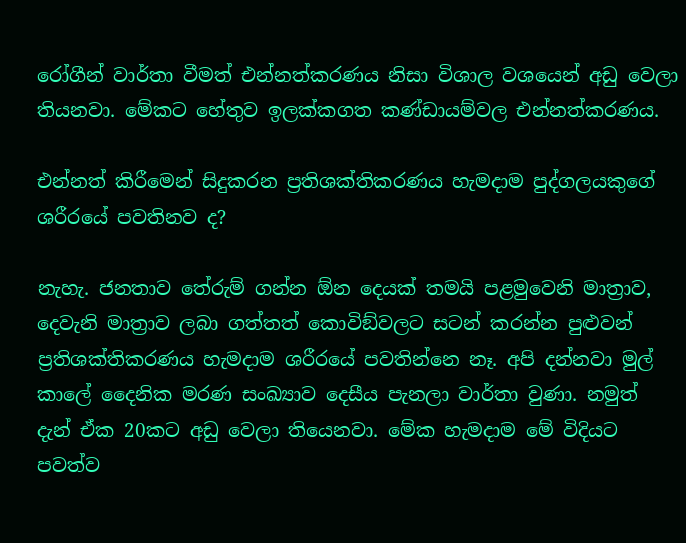රෝගීන් වාර්තා වීමත් එන්නත්කරණය නිසා විශාල වශයෙන් අඩු වෙලා තියනවා. මේකට හේතුව ඉලක්කගත කණ්ඩායම්වල එන්නත්කරණය.

එන්නත් කිරීමෙන් සිදුකරන ප්‍රතිශක්තිකරණය හැමදාම පුද්ගලයකුගේ ශරීරයේ පවතිනව ද?

නැහැ. ජනතාව තේරුම් ගන්න ඕන දෙයක් තමයි පළමුවෙනි මාත්‍රාව, දෙවැනි මාත්‍රාව ලබා ගත්තත් කොවිඞ්වලට සටන් කරන්න පුළුවන් ප්‍රතිශක්තිකරණය හැමදාම ශරීරයේ පවතින්නෙ නෑ. අපි දන්නවා මුල් කාලේ දෛනික මරණ සංඛ්‍යාව දෙසීය පැනලා වාර්තා වුණා. නමුත් දැන් ඒක 20කට අඩු වෙලා තියෙනවා. මේක හැමදාම මේ විදියට පවත්ව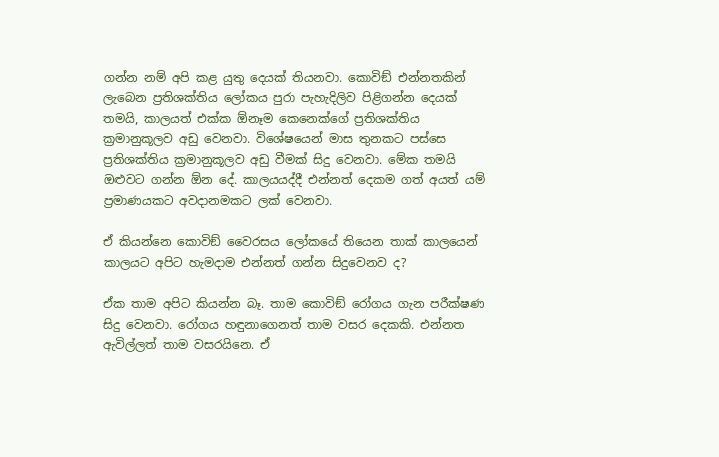ගන්න නම් අපි කළ යුතු දෙයක් තියනවා. කොවිඞ් එන්නතකින් ලැබෙන ප්‍රතිශක්තිය ලෝකය පුරා පැහැදිලිව පිළිගන්න දෙයක් තමයි, කාලයත් එක්ක ඕනෑම කෙනෙක්ගේ ප්‍රතිශක්තිය ක්‍රමානුකූලව අඩු වෙනවා. විශේෂයෙන් මාස තුනකට පස්සෙ ප්‍රතිශක්තිය ක්‍රමානුකූලව අඩු වීමක් සිදු වෙනවා. මේක තමයි ඔළුවට ගන්න ඕන දේ. කාලයයද්දී එන්නත් දෙකම ගත් අයත් යම් ප්‍රමාණයකට අවදානමකට ලක් වෙනවා.

ඒ කියන්නෙ කොවිඞ් වෛරසය ලෝකයේ තියෙන තාක් කාලයෙන් කාලයට අපිට හැමදාම එන්නත් ගන්න සිදුවෙනව ද?

ඒක තාම අපිට කියන්න බෑ. තාම කොවිඞ් රෝගය ගැන පරීක්ෂණ සිදු වෙනවා. රෝගය හඳුනාගෙනත් තාම වසර දෙකකි. එන්නත ඇවිල්ලත් තාම වසරයිනෙ. ඒ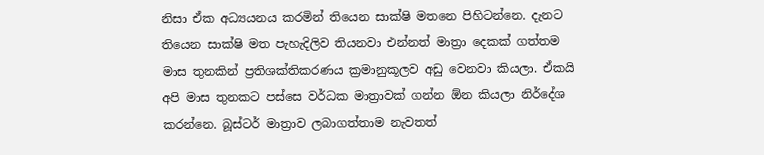නිසා ඒක අධ්‍යයනය කරමින් තියෙන සාක්ෂි මතනෙ පිහිටන්නෙ. දැනට තියෙන සාක්ෂි මත පැහැදිලිව තියනවා එන්නත් මාත්‍රා දෙකක් ගත්තම මාස තුනකින් ප්‍රතිශක්තිකරණය ක්‍රමානුකූලව අඩු වෙනවා කියලා. ඒකයි අපි මාස තුනකට පස්සෙ වර්ධක මාත්‍රාවක් ගන්න ඕන කියලා නිර්දේශ කරන්නෙ. බූස්ටර් මාත්‍රාව ලබාගත්තාම නැවතත්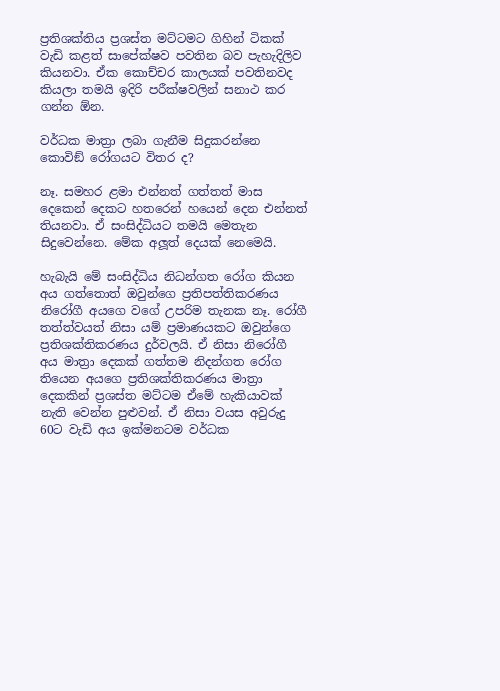ප්‍රතිශක්තිය ප්‍රශස්ත මට්ටමට ගිහින් ටිකක් වැඩි කළත් සාපේක්ෂව පවතින බව පැහැදිලිව කියනවා. ඒක කොච්චර කාලයක් පවතිනවද කියලා තමයි ඉදිරි පරීක්ෂවලින් සනාථ කර ගන්න ඕන.

වර්ධක මාත්‍රා ලබා ගැනීම සිදුකරන්නෙ කොවිඞ් රෝගයට විතර ද?

නෑ. සමහර ළමා එන්නත් ගත්තත් මාස දෙකෙන් දෙකට හතරෙන් හයෙන් දෙන එන්නත් තියනවා. ඒ සංසිද්ධියට තමයි මෙතැන සිදුවෙන්නෙ. මේක අලූත් දෙයක් නෙමෙයි.

හැබැයි මේ සංසිද්ධිය නිධන්ගත රෝග කියන අය ගත්තොත් ඔවුන්ගෙ ප්‍රතිපත්තිකරණය නිරෝගී අයගෙ වගේ උපරිම තැනක නෑ. රෝගී තත්ත්වයත් නිසා යම් ප්‍රමාණයකට ඔවුන්ගෙ ප්‍රතිශක්තිකරණය දුර්වලයි. ඒ නිසා නිරෝගී අය මාත්‍රා දෙකක් ගත්තම නිදන්ගත රෝග තියෙන අයගෙ ප්‍රතිශක්තිකරණය මාත්‍රා දෙකකින් ප්‍රශස්ත මට්ටම ඒමේ හැකියාවක් නැති වෙන්න පුළුවන්. ඒ නිසා වයස අවුරුදු 60ට වැඩි අය ඉක්මනටම වර්ධක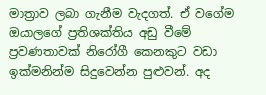මාත්‍රාව ලබා ගැනීම වැදගත්. ඒ වගේම ඔයාලගේ ප්‍රතිශක්තිය අඩු වීමේ ප්‍රවණතාවක් නිරෝගී කෙනකුට වඩා ඉක්මනින්ම සිදුවෙන්න පුළුවන්. අද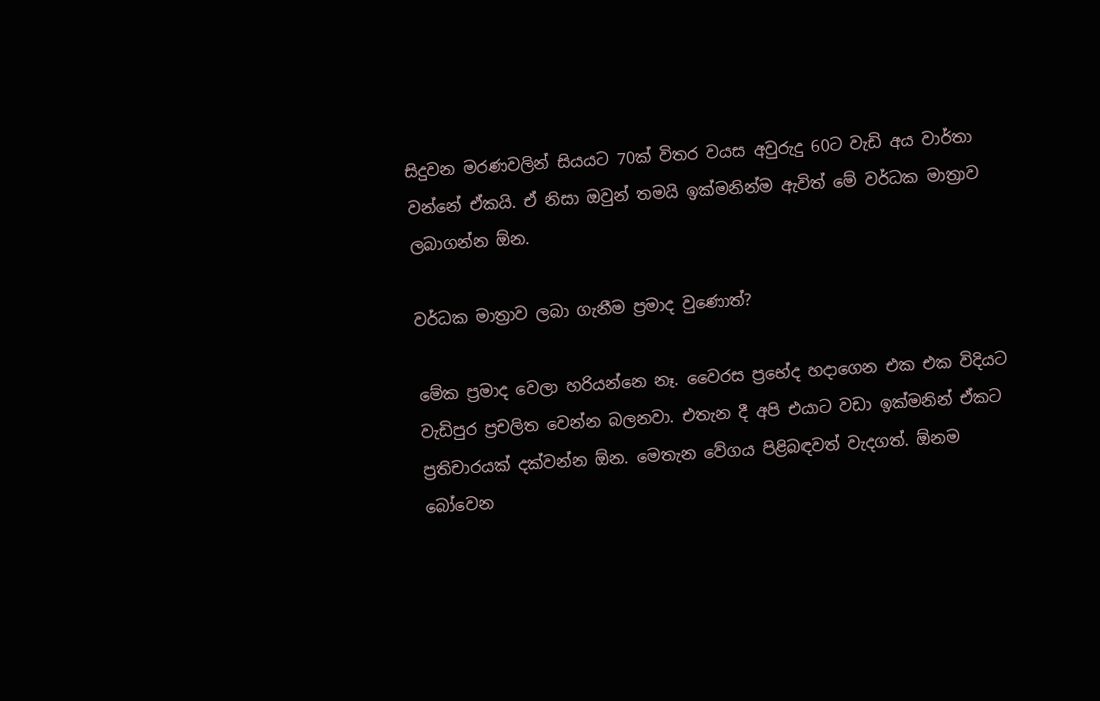සිදුවන මරණවලින් සියයට 70ක් විතර වයස අවුරුදු 60ට වැඩි අය වාර්තා වන්නේ ඒකයි. ඒ නිසා ඔවුන් තමයි ඉක්මනින්ම ඇවිත් මේ වර්ධක මාත්‍රාව ලබාගන්න ඕන.

වර්ධක මාත්‍රාව ලබා ගැනීම ප්‍රමාද වුණොත්?

මේක ප්‍රමාද වෙලා හරියන්නෙ නෑ. වෛරස ප්‍රභේද හදාගෙන එක එක විදියට වැඩිපුර ප්‍රචලිත වෙන්න බලනවා. එතැන දී අපි එයාට වඩා ඉක්මනින් ඒකට ප්‍රතිචාරයක් දක්වන්න ඕන. මෙතැන වේගය පිළිබඳවත් වැදගත්. ඕනම බෝවෙන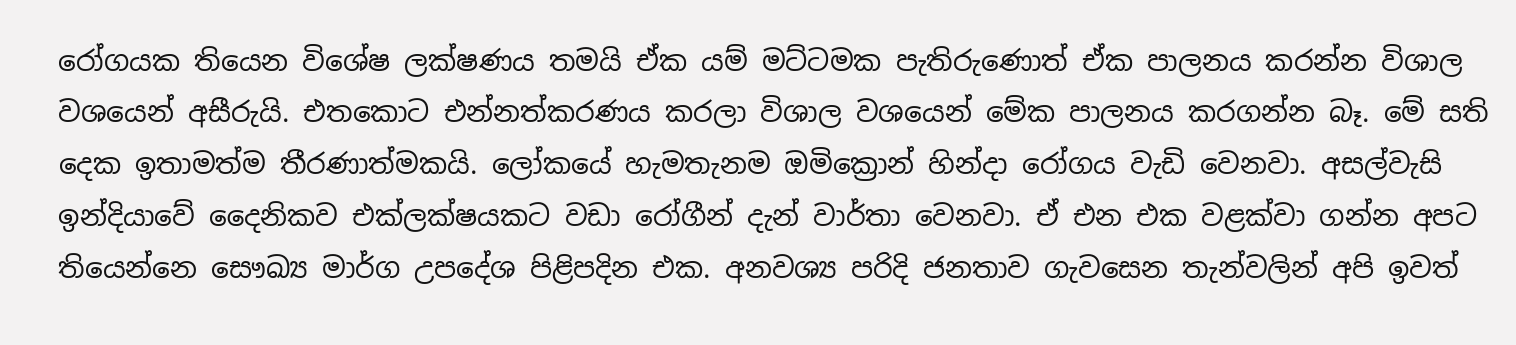රෝගයක තියෙන විශේෂ ලක්ෂණය තමයි ඒක යම් මට්ටමක පැතිරුණොත් ඒක පාලනය කරන්න විශාල වශයෙන් අසීරුයි. එතකොට එන්නත්කරණය කරලා විශාල වශයෙන් මේක පාලනය කරගන්න බෑ. මේ සති දෙක ඉතාමත්ම තීරණාත්මකයි. ලෝකයේ හැමතැනම ඔමික්‍රොන් හින්දා රෝගය වැඩි වෙනවා. අසල්වැසි ඉන්දියාවේ දෛනිකව එක්ලක්ෂයකට වඩා රෝගීන් දැන් වාර්තා වෙනවා. ඒ එන එක වළක්වා ගන්න අපට තියෙන්නෙ සෞඛ්‍ය මාර්ග උපදේශ පිළිපදින එක. අනවශ්‍ය පරිදි ජනතාව ගැවසෙන තැන්වලින් අපි ඉවත්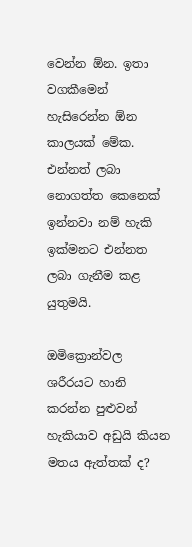වෙන්න ඕන. ඉතා වගකීමෙන් හැසිරෙන්න ඕන කාලයක් මේක. එන්නත් ලබා නොගත්ත කෙනෙක් ඉන්නවා නම් හැකි ඉක්මනට එන්නත ලබා ගැනීම කළ යුතුමයි.

ඔමික්‍රොන්වල ශරීරයට හානි කරන්න පුළුවන් හැකියාව අඩුයි කියන මතය ඇත්තක් ද?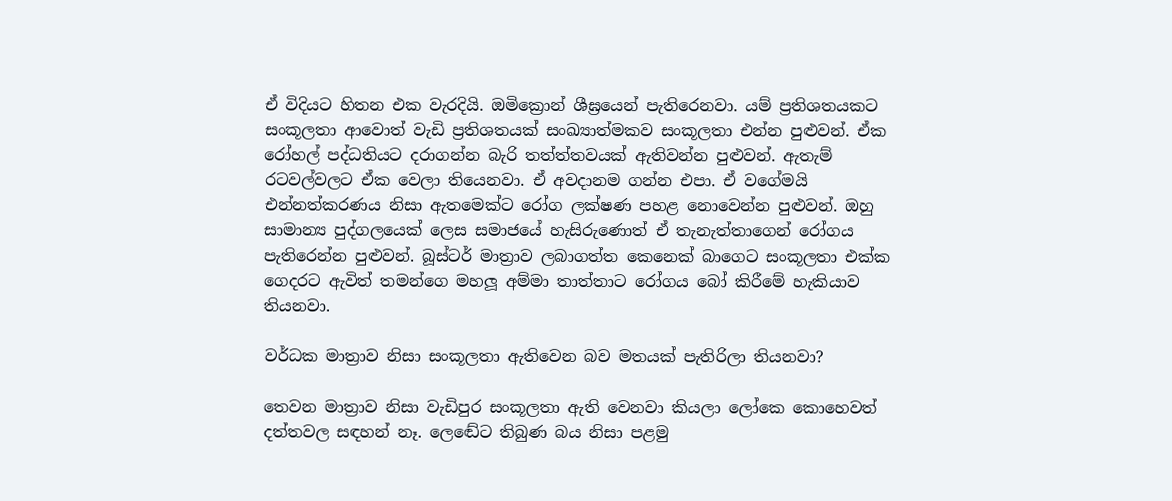ඒ විදියට හිතන එක වැරදියි. ඔමික්‍රොන් ශීඝ්‍රයෙන් පැතිරෙනවා. යම් ප්‍රතිශතයකට සංකූලතා ආවොත් වැඩි ප්‍රතිශතයක් සංඛ්‍යාත්මකව සංකූලතා එන්න පුළුවන්. ඒක රෝහල් පද්ධතියට දරාගන්න බැරි තත්ත්තවයක් ඇතිවන්න පුළුවන්. ඇතැම් රටවල්වලට ඒක වෙලා තියෙනවා. ඒ අවදානම ගන්න එපා. ඒ වගේමයි එන්නත්කරණය නිසා ඇතමෙක්ට රෝග ලක්ෂණ පහළ නොවෙන්න පුළුවන්. ඔහු සාමාන්‍ය පුද්ගලයෙක් ලෙස සමාජයේ හැසිරුණොත් ඒ තැනැත්තාගෙන් රෝගය පැතිරෙන්න පුළුවන්. බූස්ටර් මාත්‍රාව ලබාගත්ත කෙනෙක් බාගෙට සංකූලතා එක්ක ගෙදරට ඇවිත් තමන්ගෙ මහලූ අම්මා තාත්තාට රෝගය බෝ කිරීමේ හැකියාව තියනවා.

වර්ධක මාත්‍රාව නිසා සංකූලතා ඇතිවෙන බව මතයක් පැතිරිලා තියනවා?

තෙවන මාත්‍රාව නිසා වැඩිපුර සංකූලතා ඇති වෙනවා කියලා ලෝකෙ කොහෙවත් දත්තවල සඳහන් නෑ. ලෙඬේට තිබුණ බය නිසා පළමු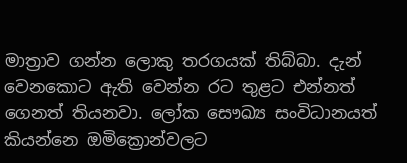මාත්‍රාව ගන්න ලොකු තරගයක් තිබ්බා. දැන් වෙනකොට ඇති වෙන්න රට තුළට එන්නත් ගෙනත් තියනවා. ලෝක සෞඛ්‍ය සංවිධානයත් කියන්නෙ ඔමික්‍රොන්වලට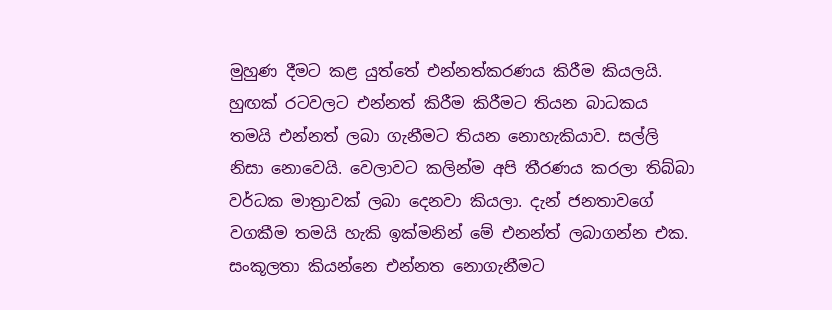මුහුණ දීමට කළ යුත්තේ එන්නත්කරණය කිරීම කියලයි. හුඟක් රටවලට එන්නත් කිරීම කිරීමට තියන බාධකය තමයි එන්නත් ලබා ගැනීමට තියන නොහැකියාව. සල්ලි නිසා නොවෙයි. වෙලාවට කලින්ම අපි තීරණය කරලා තිබ්බා වර්ධක මාත්‍රාවක් ලබා දෙනවා කියලා. දැන් ජනතාවගේ වගකීම තමයි හැකි ඉක්මනින් මේ එනන්ත් ලබාගන්න එක. සංකූලතා කියන්නෙ එන්නත නොගැනීමට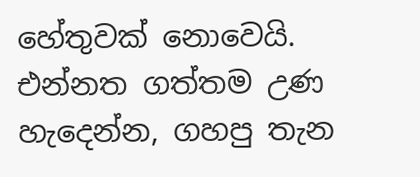හේතුවක් නොවෙයි. එන්නත ගත්තම උණ හැදෙන්න, ගහපු තැන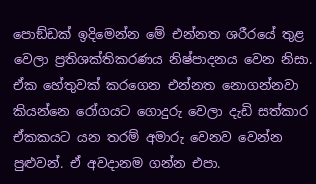පොඞ්ඩක් ඉදිමෙන්න මේ එන්නත ශරීරයේ තුළ වෙලා ප්‍රතිශක්තිකරණය නිෂ්පාදනය වෙන නිසා. ඒක හේතුවක් කරගෙන එන්නත නොගන්නවා කියන්නෙ රෝගයට ගොදුරු වෙලා දැඩි සත්කාර ඒකකයට යන තරම් අමාරු වෙනව වෙන්න පුළුවන්. ඒ අවදානම ගන්න එපා.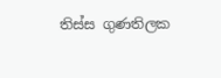තිස්ස ගුණතිලක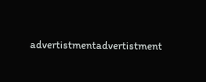advertistmentadvertistment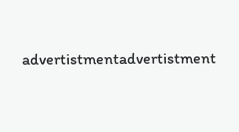advertistmentadvertistment